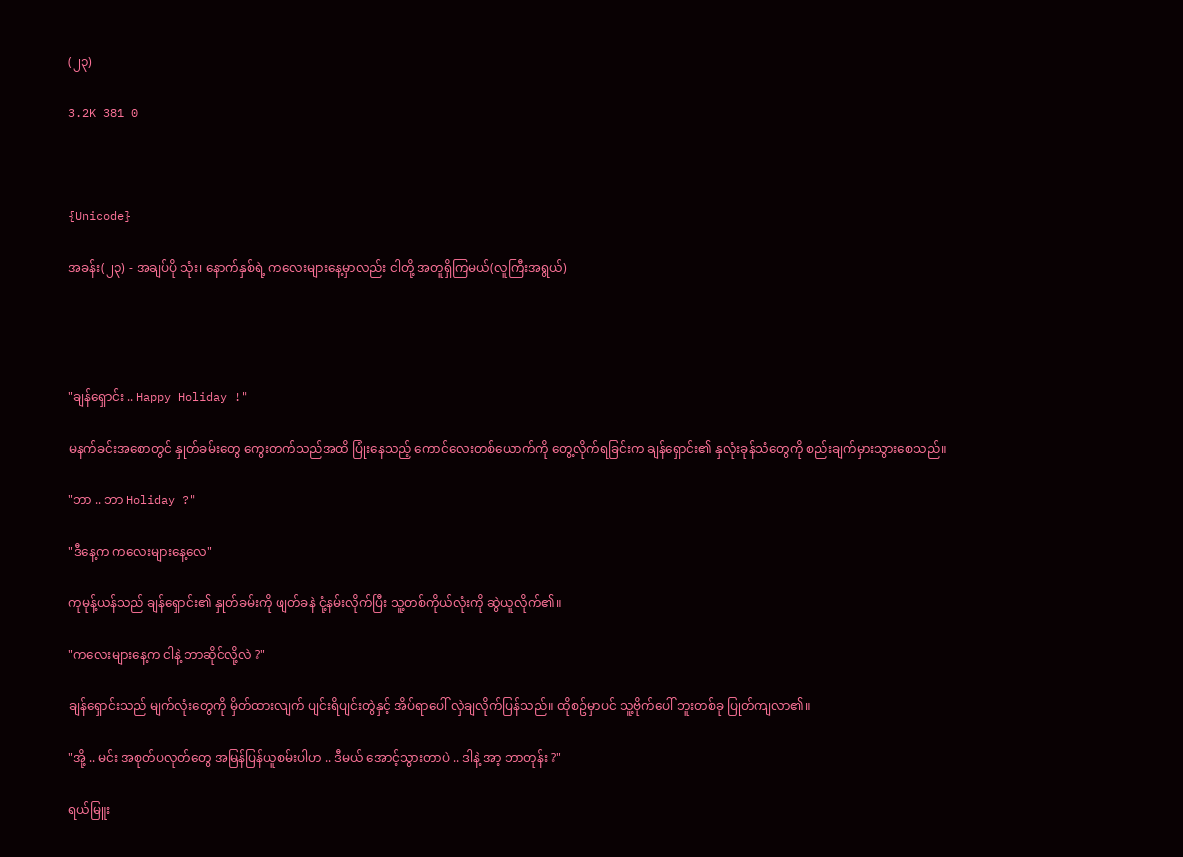(၂၃)

3.2K 381 0



{Unicode}

အခန်း(၂၃) - အချပ်ပို သုံး၊ နောက်နှစ်ရဲ့ ကလေးများနေ့မှာလည်း ငါတို့ အတူရှိကြမယ်(လူကြီးအရွယ်)




"ချန်ရှောင်း .. Happy Holiday !"

မနက်ခင်းအစောတွင် နှုတ်ခမ်းတွေ ကွေးတက်သည်အထိ ပြုံးနေသည့် ကောင်လေးတစ်ယောက်ကို တွေ့လိုက်ရခြင်းက ချန်ရှောင်း၏ နှလုံးခုန်သံတွေကို စည်းချက်မှားသွားစေသည်။

"ဘာ .. ဘာ Holiday ?"

"ဒီနေ့က ကလေးများနေ့လေ"

ကုမုန့်ယန်သည် ချန်ရှောင်း၏ နှုတ်ခမ်းကို ဖျတ်ခနဲ ငုံ့နမ်းလိုက်ပြီး သူ့တစ်ကိုယ်လုံးကို ဆွဲယူလိုက်၏။

"ကလေးများနေ့က ငါနဲ့ ဘာဆိုင်လို့လဲ ?"

ချန်ရှောင်းသည် မျက်လုံးတွေကို မှိတ်ထားလျက် ပျင်းရိပျင်းတွဲနှင့် အိပ်ရာပေါ် လှဲချလိုက်ပြန်သည်။ ထိုစဥ်မှာပင် သူ့ဗိုက်ပေါ် ဘူးတစ်ခု ပြုတ်ကျလာ၏။

"အို့ .. မင်း အစုတ်ပလုတ်တွေ အမြန်ပြန်ယူစမ်းပါဟ .. ဒီမယ် အောင့်သွားတာပဲ .. ဒါနဲ့ အာ့ ဘာတုန်း ?"

ရယ်မြူး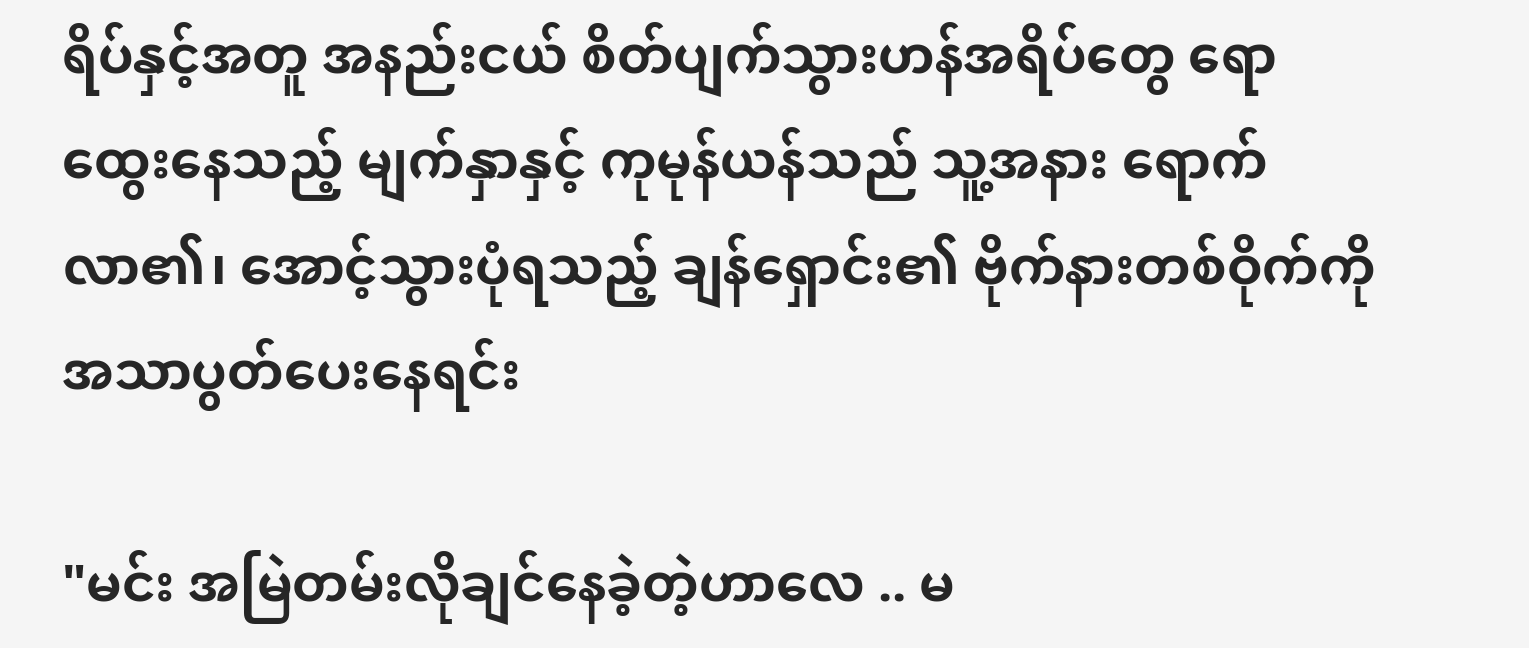ရိပ်နှင့်အတူ အနည်းငယ် စိတ်ပျက်သွားဟန်အရိပ်တွေ ရောထွေးနေသည့် မျက်နှာနှင့် ကုမုန်ယန်သည် သူ့အနား ရောက်လာ၏၊ အောင့်သွားပုံရသည့် ချန်ရှောင်း၏ ဗိုက်နားတစ်ဝိုက်ကို အသာပွတ်ပေးနေရင်း

"မင်း အမြဲတမ်းလိုချင်နေခဲ့တဲ့ဟာလေ .. မ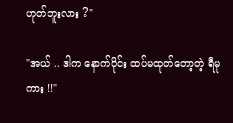ဟုတ်ဘူးလား ?"

"အယ် .. ဒါက နောက်ပိုင်း ထပ်မထုတ်တော့တဲ့ ရီမုကား !!"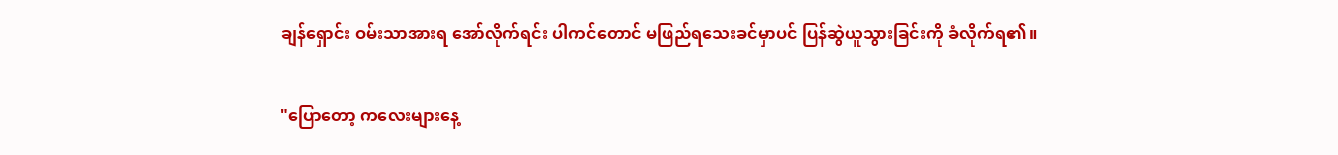ချန်ရှောင်း ဝမ်းသာအားရ အော်လိုက်ရင်း ပါကင်တောင် မဖြည်ရသေးခင်မှာပင် ပြန်ဆွဲယူသွားခြင်းကို ခံလိုက်ရ၏။

"ပြောတော့ ကလေးများနေ့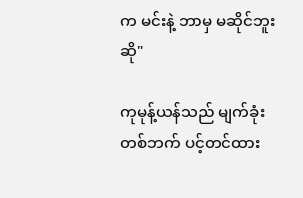က မင်းနဲ့ ဘာမှ မဆိုင်ဘူးဆို"

ကုမုန့်ယန်သည် မျက်ခုံးတစ်ဘက် ပင့်တင်ထား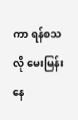ကာ ရန်စသလို မေးမြန်းနေ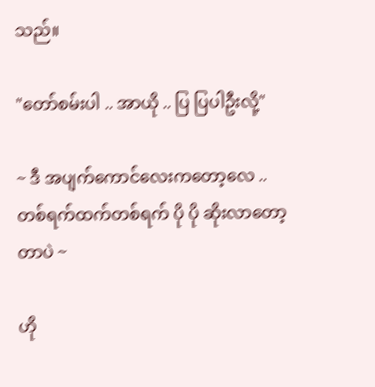သည်။

"တော်စမ်းပါ .. အာယို .. ပြ ပြပါဦးလို့"

~ ဒီ အပျက်ကောင်လေးကတော့လေ .. တစ်ရက်ထက်တစ်ရက် ပို ပို ဆိုးလာတော့တာပဲ ~

ဟို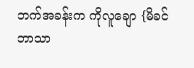ဘက်အခန်းက ကိုလူချော {မိခင်ဘာသာ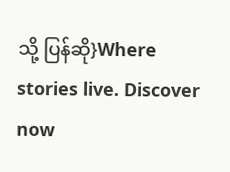သို့ ပြန်ဆို}Where stories live. Discover now